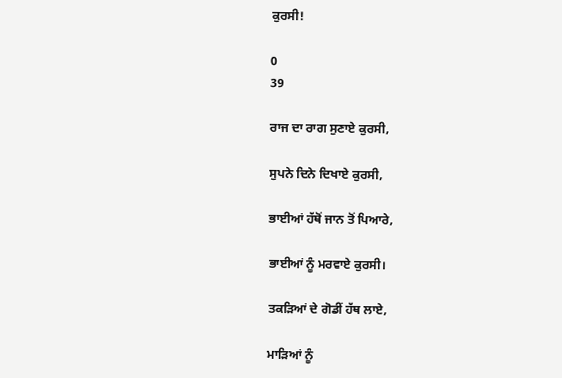ਕੁਰਸੀ!

0
39

ਰਾਜ ਦਾ ਰਾਗ ਸੁਣਾਏ ਕੁਰਸੀ,

ਸੁਪਨੇ ਦਿਨੇ ਦਿਖਾਏ ਕੁਰਸੀ,

ਭਾਈਆਂ ਹੱਥੋਂ ਜਾਨ ਤੋਂ ਪਿਆਰੇ,

ਭਾਈਆਂ ਨੂੰ ਮਰਵਾਏ ਕੁਰਸੀ।

ਤਕਡ਼ਿਆਂ ਦੇ ਗੋਡੀਂ ਹੱਥ ਲਾਏ,

ਮਾਡ਼ਿਆਂ ਨੂੰ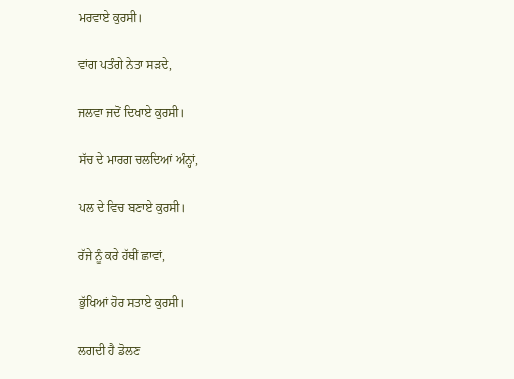ਮਰਵਾਏ ਕੁਰਸੀ।

ਵਾਂਗ ਪਤੰਗੇ ਨੇਤਾ ਸਡ਼ਦੇ,

ਜਲਵਾ ਜਦੋਂ ਦਿਖਾਏ ਕੁਰਸੀ।

ਸੱਚ ਦੇ ਮਾਰਗ ਚਲਦਿਆਂ ਅੰਨ੍ਹਾਂ,

ਪਲ ਦੇ ਵਿਚ ਬਣਾਏ ਕੁਰਸੀ।

ਰੱਜੇ ਨੂੰ ਕਰੇ ਹੱਥੀਂ ਛਾਵਾਂ,

ਭੁੱਖਿਆਂ ਹੋਰ ਸਤਾਏ ਕੁਰਸੀ।

ਲਗਦੀ ਹੈ ਡੋਲਣ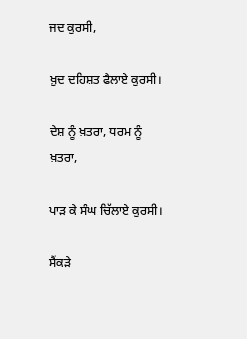ਜਦ ਕੁਰਸੀ,

ਖ਼ੁਦ ਦਹਿਸ਼ਤ ਫੈਲਾਏ ਕੁਰਸੀ।

ਦੇਸ਼ ਨੂੰ ਖ਼ਤਰਾ, ਧਰਮ ਨੂੰ ਖ਼ਤਰਾ,

ਪਾਡ਼ ਕੇ ਸੰਘ ਚਿੱਲਾਏ ਕੁਰਸੀ।

ਸੈਂਕਡ਼ੇ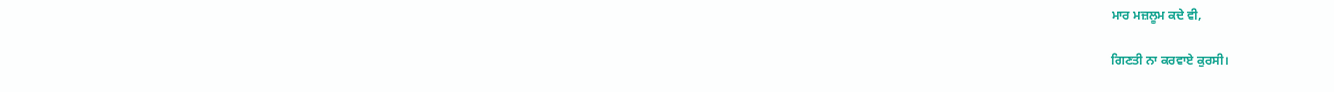ਮਾਰ ਮਜ਼ਲੂਮ ਕਦੇ ਵੀ,

ਗਿਣਤੀ ਨਾ ਕਰਵਾਏ ਕੁਰਸੀ।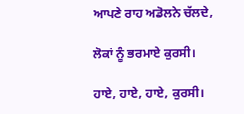ਆਪਣੇ ਰਾਹ ਅਡੋਲਨੇ ਚੱਲਦੇ,

ਲੋਕਾਂ ਨੂੰ ਭਰਮਾਏ ਕੁਰਸੀ।

ਹਾਏ, ਹਾਏ, ਹਾਏ, ਕੁਰਸੀ।